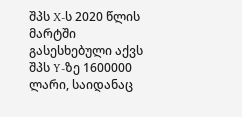შპს X-ს 2020 წლის მარტში გასესხებული აქვს შპს Y-ზე 1600000 ლარი, საიდანაც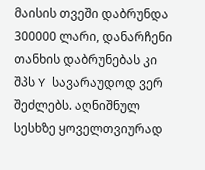მაისის თვეში დაბრუნდა 300000 ლარი, დანარჩენი თანხის დაბრუნებას კი შპს Y სავარაუდოდ ვერ შეძლებს. აღნიშნულ სესხზე ყოველთვიურად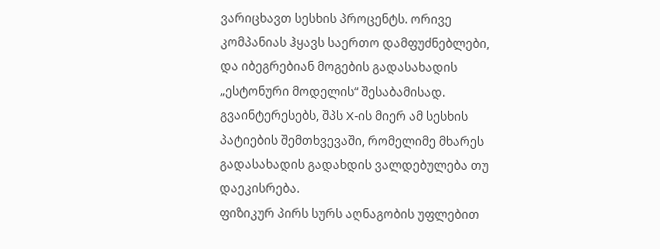ვარიცხავთ სესხის პროცენტს. ორივე კომპანიას ჰყავს საერთო დამფუძნებლები, და იბეგრებიან მოგების გადასახადის „ესტონური მოდელის“ შესაბამისად.
გვაინტერესებს, შპს X-ის მიერ ამ სესხის პატიების შემთხვევაში, რომელიმე მხარეს გადასახადის გადახდის ვალდებულება თუ დაეკისრება.
ფიზიკურ პირს სურს აღნაგობის უფლებით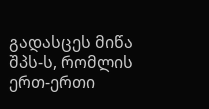გადასცეს მიწა შპს-ს, რომლის ერთ-ერთი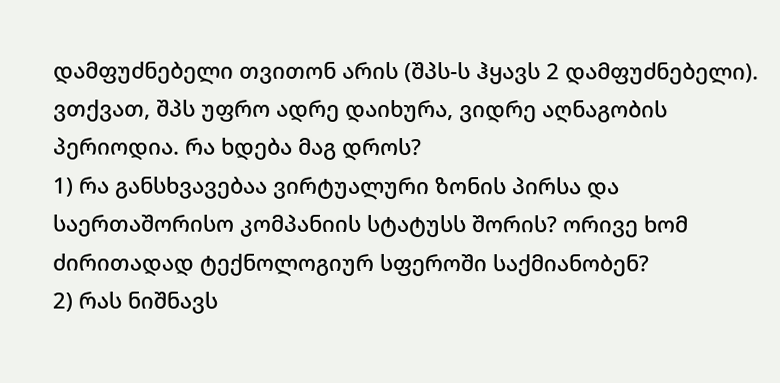დამფუძნებელი თვითონ არის (შპს-ს ჰყავს 2 დამფუძნებელი). ვთქვათ, შპს უფრო ადრე დაიხურა, ვიდრე აღნაგობის პერიოდია. რა ხდება მაგ დროს?
1) რა განსხვავებაა ვირტუალური ზონის პირსა და საერთაშორისო კომპანიის სტატუსს შორის? ორივე ხომ ძირითადად ტექნოლოგიურ სფეროში საქმიანობენ?
2) რას ნიშნავს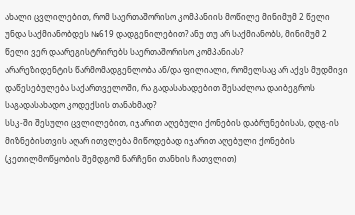ახალი ცვლილებით, რომ საერთაშორისო კომპანიის მოწილე მინიმუმ 2 წელი უნდა საქმიანობდეს №619 დადგენილებით? ანუ თუ არ საქმიანობს, მინიმუმ 2 წელი ვერ დაარეგისტრირებს საერთაშორისო კომპანიას?
არარეზიდენტის წარმომადგენლობა ან/და ფილიალი, რომელსაც არ აქვს მუდმივი დაწესებულება საქართველოში, რა გადასახადებით შესაძლოა დაიბეგროს საგადასახადო კოდექსის თანახმად?
სსკ-ში შესული ცვლილებით, იჯარით აღებული ქონების დაბრუნებისას, დღგ-ის მიზნებისთვის აღარ ითვლება მიწოდებად იჯარით აღებული ქონების (კეთილმოწყობის შემდგომ ნარჩენი თანხის ჩათვლით)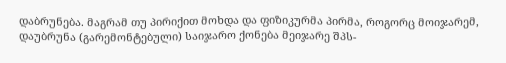დაბრუნება. მაგრამ თუ პირიქით მოხდა და ფიზიკურმა პირმა, როგორც მოიჯარემ, დაუბრუნა (გარემონტებული) საიჯარო ქონება მეიჯარე შპს-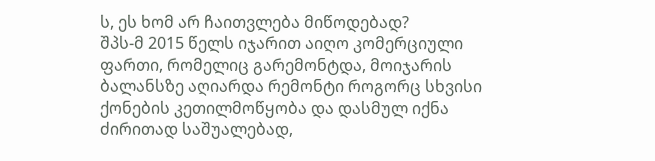ს, ეს ხომ არ ჩაითვლება მიწოდებად?
შპს-მ 2015 წელს იჯარით აიღო კომერციული ფართი, რომელიც გარემონტდა, მოიჯარის ბალანსზე აღიარდა რემონტი როგორც სხვისი ქონების კეთილმოწყობა და დასმულ იქნა ძირითად საშუალებად,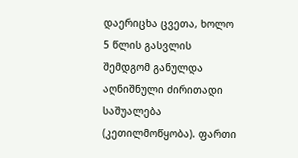დაერიცხა ცვეთა, ხოლო 5 წლის გასვლის შემდგომ განულდა აღნიშნული ძირითადი საშუალება (კეთილმოწყობა). ფართი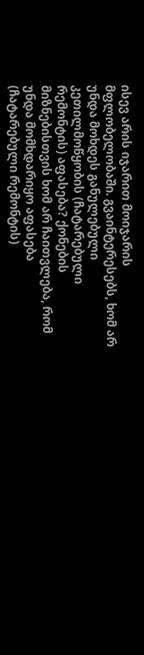ისევ არის იჯარით მოიჯარის მფლობელობაში. გვაინტერესებს, ხომ არ უნდა მოხდეს განულებული კეთილმოწყობის (ჩატარებული რემონტის) აფასება? ქონების მიზნებისთვის ხომ არ ჩაითვლება, რომ უნდა მომხდარიყო აფასება (ჩატარებული რემონტის)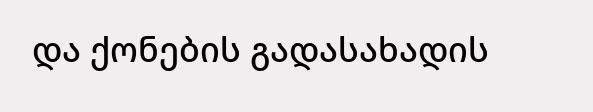და ქონების გადასახადის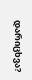დარიცხვა?